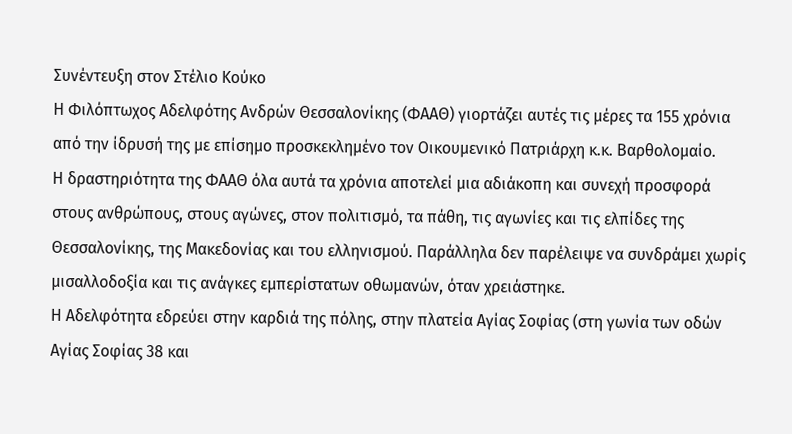Συνέντευξη στον Στέλιο Κούκο
Η Φιλόπτωχος Αδελφότης Ανδρών Θεσσαλονίκης (ΦΑΑΘ) γιορτάζει αυτές τις μέρες τα 155 χρόνια από την ίδρυσή της με επίσημο προσκεκλημένο τον Οικουμενικό Πατριάρχη κ.κ. Βαρθολομαίο.
Η δραστηριότητα της ΦΑΑΘ όλα αυτά τα χρόνια αποτελεί μια αδιάκοπη και συνεχή προσφορά στους ανθρώπους, στους αγώνες, στον πολιτισμό, τα πάθη, τις αγωνίες και τις ελπίδες της Θεσσαλονίκης, της Μακεδονίας και του ελληνισμού. Παράλληλα δεν παρέλειψε να συνδράμει χωρίς μισαλλοδοξία και τις ανάγκες εμπερίστατων οθωμανών, όταν χρειάστηκε.
Η Αδελφότητα εδρεύει στην καρδιά της πόλης, στην πλατεία Αγίας Σοφίας (στη γωνία των οδών Αγίας Σοφίας 38 και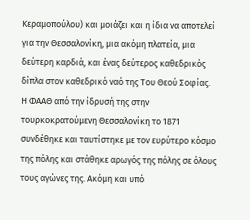Κεραμοπούλου) και μοιάζει και η ίδια να αποτελεί για την Θεσσαλονίκη, μια ακόμη πλατεία, μια δεύτερη καρδιά, και ένας δεύτερος καθεδρικός δίπλα στον καθεδρικό ναό της Του Θεού Σοφίας.
Η ΦΑΑΘ από την ίδρυσή της στην τουρκοκρατούμενη Θεσσαλονίκη το 1871 συνδέθηκε και ταυτίστηκε με τον ευρύτερο κόσμο της πόλης και στάθηκε αρωγός της πόλης σε όλους τους αγώνες της. Ακόμη και υπό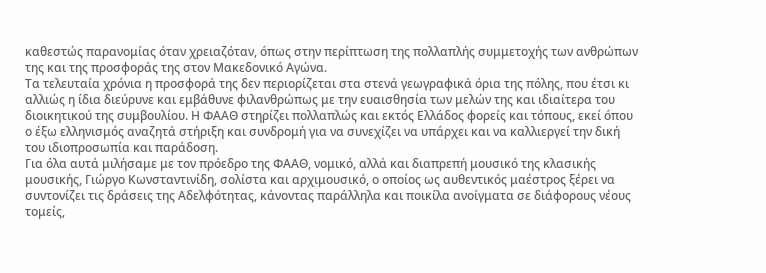καθεστώς παρανομίας όταν χρειαζόταν, όπως στην περίπτωση της πολλαπλής συμμετοχής των ανθρώπων της και της προσφοράς της στον Μακεδονικό Αγώνα.
Τα τελευταία χρόνια η προσφορά της δεν περιορίζεται στα στενά γεωγραφικά όρια της πόλης, που έτσι κι αλλιώς η ίδια διεύρυνε και εμβάθυνε φιλανθρώπως με την ευαισθησία των μελών της και ιδιαίτερα του διοικητικού της συμβουλίου. Η ΦΑΑΘ στηρίζει πολλαπλώς και εκτός Ελλάδος φορείς και τόπους, εκεί όπου ο έξω ελληνισμός αναζητά στήριξη και συνδρομή για να συνεχίζει να υπάρχει και να καλλιεργεί την δική του ιδιοπροσωπία και παράδοση.
Για όλα αυτά μιλήσαμε με τον πρόεδρο της ΦΑΑΘ, νομικό, αλλά και διαπρεπή μουσικό της κλασικής μουσικής, Γιώργο Κωνσταντινίδη, σολίστα και αρχιμουσικό, ο οποίος ως αυθεντικός μαέστρος ξέρει να συντονίζει τις δράσεις της Αδελφότητας, κάνοντας παράλληλα και ποικίλα ανοίγματα σε διάφορους νέους τομείς,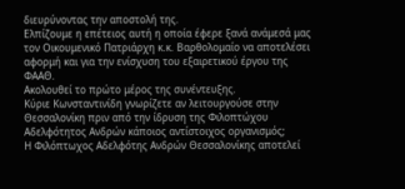διευρύνοντας την αποστολή της.
Ελπίζουμε η επέτειος αυτή η οποία έφερε ξανά ανάμεσά μας τον Οικουμενικό Πατριάρχη κ.κ. Βαρθολομαίο να αποτελέσει αφορμή και για την ενίσχυση του εξαιρετικού έργου της ΦΑΑΘ.
Ακολουθεί το πρώτο μέρος της συνέντευξης.
Κύριε Κωνσταντινίδη γνωρίζετε αν λειτουργούσε στην Θεσσαλονίκη πριν από την ίδρυση της Φιλοπτώχου Αδελφότητος Ανδρών κάποιος αντίστοιχος οργανισμός;
Η Φιλόπτωχος Αδελφότης Ανδρών Θεσσαλονίκης αποτελεί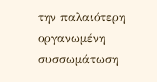την παλαιότερη οργανωμένη συσσωμάτωση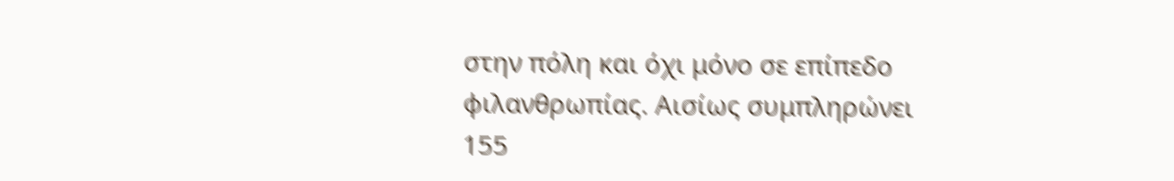στην πόλη και όχι μόνο σε επίπεδο φιλανθρωπίας. Αισίως συμπληρώνει 155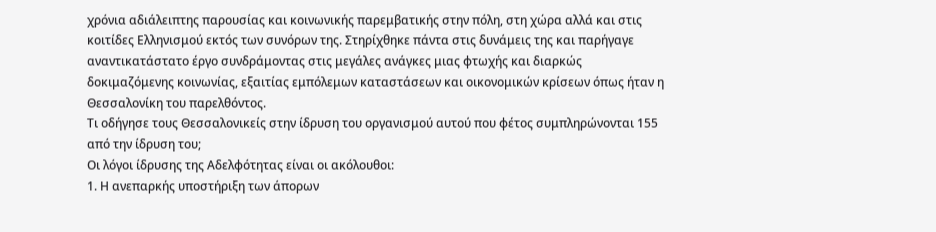χρόνια αδιάλειπτης παρουσίας και κοινωνικής παρεμβατικής στην πόλη, στη χώρα αλλά και στις κοιτίδες Ελληνισμού εκτός των συνόρων της. Στηρίχθηκε πάντα στις δυνάμεις της και παρήγαγε αναντικατάστατο έργο συνδράμοντας στις μεγάλες ανάγκες μιας φτωχής και διαρκώς δοκιμαζόμενης κοινωνίας, εξαιτίας εμπόλεμων καταστάσεων και οικονομικών κρίσεων όπως ήταν η Θεσσαλονίκη του παρελθόντος.
Τι οδήγησε τους Θεσσαλονικείς στην ίδρυση του οργανισμού αυτού που φέτος συμπληρώνονται 155 από την ίδρυση του;
Οι λόγοι ίδρυσης της Αδελφότητας είναι οι ακόλουθοι:
1. Η ανεπαρκής υποστήριξη των άπορων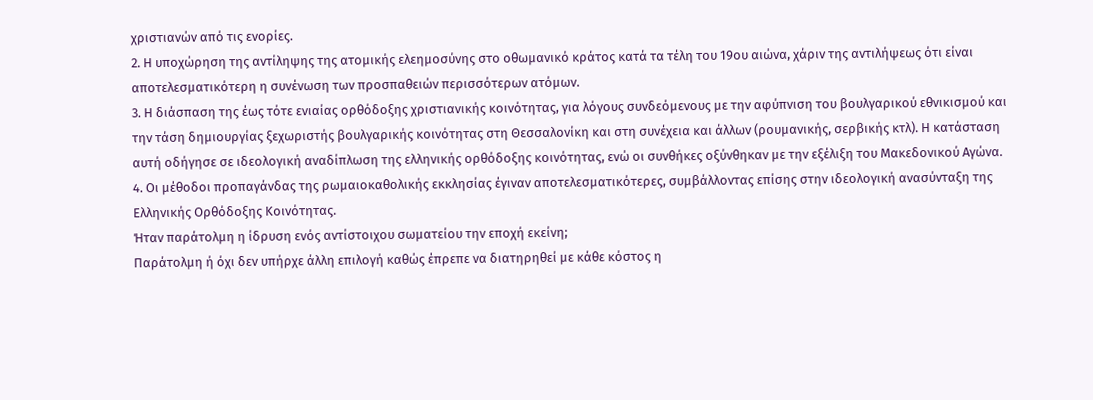χριστιανών από τις ενορίες.
2. Η υποχώρηση της αντίληψης της ατομικής ελεημοσύνης στο οθωμανικό κράτος κατά τα τέλη του 19ου αιώνα, χάριν της αντιλήψεως ότι είναι αποτελεσματικότερη η συνένωση των προσπαθειών περισσότερων ατόμων.
3. Η διάσπαση της έως τότε ενιαίας ορθόδοξης χριστιανικής κοινότητας, για λόγους συνδεόμενους με την αφύπνιση του βουλγαρικού εθνικισμού και την τάση δημιουργίας ξεχωριστής βουλγαρικής κοινότητας στη Θεσσαλονίκη και στη συνέχεια και άλλων (ρουμανικής, σερβικής κτλ). Η κατάσταση αυτή οδήγησε σε ιδεολογική αναδίπλωση της ελληνικής ορθόδοξης κοινότητας, ενώ οι συνθήκες οξύνθηκαν με την εξέλιξη του Μακεδονικού Αγώνα.
4. Οι μέθοδοι προπαγάνδας της ρωμαιοκαθολικής εκκλησίας έγιναν αποτελεσματικότερες, συμβάλλοντας επίσης στην ιδεολογική ανασύνταξη της Eλληνικής Oρθόδοξης Kοινότητας.
Ήταν παράτολμη η ίδρυση ενός αντίστοιχου σωματείου την εποχή εκείνη;
Παράτολμη ή όχι δεν υπήρχε άλλη επιλογή καθώς έπρεπε να διατηρηθεί με κάθε κόστος η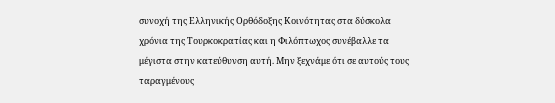συνοχή της Ελληνικής Ορθόδοξης Κοινότητας στα δύσκολα χρόνια της Τουρκοκρατίας και η Φιλόπτωχος συνέβαλλε τα μέγιστα στην κατεύθυνση αυτή. Μην ξεχνάμε ότι σε αυτούς τους ταραγμένους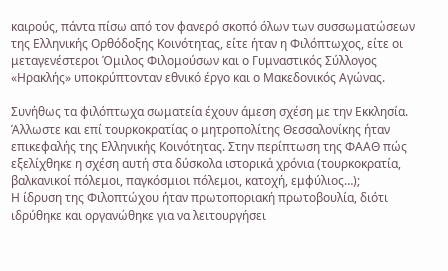καιρούς, πάντα πίσω από τον φανερό σκοπό όλων των συσσωματώσεων της Ελληνικής Ορθόδοξης Κοινότητας, είτε ήταν η Φιλόπτωχος, είτε οι μεταγενέστεροι Όμιλος Φιλομούσων και ο Γυμναστικός Σύλλογος «Ηρακλής» υποκρύπτονταν εθνικό έργο και ο Μακεδονικός Αγώνας.

Συνήθως τα φιλόπτωχα σωματεία έχουν άμεση σχέση με την Εκκλησία. Άλλωστε και επί τουρκοκρατίας ο μητροπολίτης Θεσσαλονίκης ήταν επικεφαλής της Ελληνικής Κοινότητας. Στην περίπτωση της ΦΑΑΘ πώς εξελίχθηκε η σχέση αυτή στα δύσκολα ιστορικά χρόνια (τουρκοκρατία, βαλκανικοί πόλεμοι, παγκόσμιοι πόλεμοι, κατοχή, εμφύλιος…);
Η ίδρυση της Φιλοπτώχου ήταν πρωτοποριακή πρωτοβουλία, διότι ιδρύθηκε και οργανώθηκε για να λειτουργήσει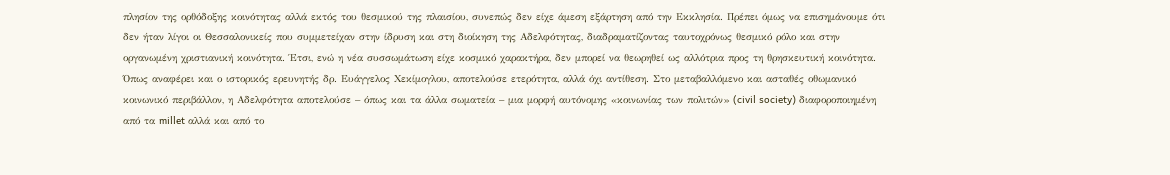πλησίον της ορθόδοξης κοινότητας αλλά εκτός του θεσμικού της πλαισίου, συνεπώς δεν είχε άμεση εξάρτηση από την Εκκλησία. Πρέπει όμως να επισημάνουμε ότι δεν ήταν λίγοι οι Θεσσαλονικείς που συμμετείχαν στην ίδρυση και στη διοίκηση της Αδελφότητας, διαδραματίζοντας ταυτοχρόνως θεσμικό ρόλο και στην οργανωμένη χριστιανική κοινότητα. Έτσι, ενώ η νέα συσσωμάτωση είχε κοσμικό χαρακτήρα, δεν μπορεί να θεωρηθεί ως αλλότρια προς τη θρησκευτική κοινότητα. Όπως αναφέρει και ο ιστορικός ερευνητής δρ. Ευάγγελος Χεκίμογλου, αποτελούσε ετερότητα, αλλά όχι αντίθεση. Στο μεταβαλλόμενο και ασταθές οθωμανικό κοινωνικό περιβάλλον, η Αδελφότητα αποτελούσε – όπως και τα άλλα σωματεία – μια μορφή αυτόνομης «κοινωνίας των πολιτών» (civil society) διαφοροποιημένη από τα millet αλλά και από το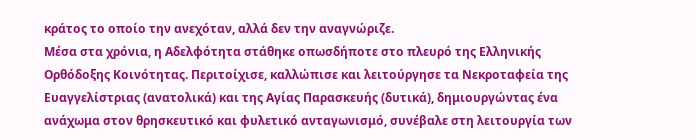κράτος το οποίο την ανεχόταν, αλλά δεν την αναγνώριζε.
Μέσα στα χρόνια, η Αδελφότητα στάθηκε οπωσδήποτε στο πλευρό της Ελληνικής Ορθόδοξης Κοινότητας. Περιτοίχισε, καλλώπισε και λειτούργησε τα Νεκροταφεία της Ευαγγελίστριας (ανατολικά) και της Αγίας Παρασκευής (δυτικά), δημιουργώντας ένα ανάχωμα στον θρησκευτικό και φυλετικό ανταγωνισμό, συνέβαλε στη λειτουργία των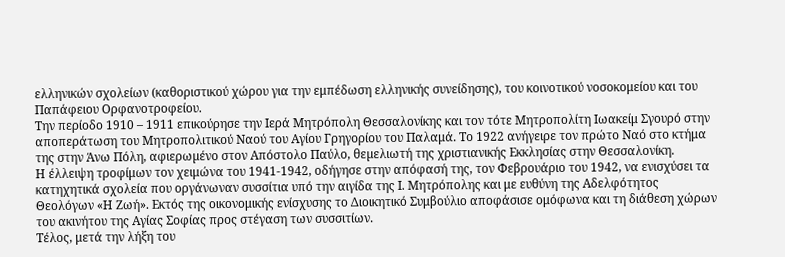ελληνικών σχολείων (καθοριστικού χώρου για την εμπέδωση ελληνικής συνείδησης), του κοινοτικού νοσοκομείου και του Παπάφειου Ορφανοτροφείου.
Την περίοδο 1910 – 1911 επικούρησε την Ιερά Μητρόπολη Θεσσαλονίκης και τον τότε Μητροπολίτη Ιωακείμ Σγουρό στην αποπεράτωση του Μητροπολιτικού Ναού του Αγίου Γρηγορίου του Παλαμά. Το 1922 ανήγειρε τον πρώτο Ναό στο κτήμα της στην Άνω Πόλη, αφιερωµένο στον Απόστολο Παύλο, θεµελιωτή της χριστιανικής Εκκλησίας στην Θεσσαλονίκη.
Η έλλειψη τροφίμων τον χειμώνα του 1941-1942, οδήγησε στην απόφασή της, τον Φεβρουάριο του 1942, να ενισχύσει τα κατηχητικά σχολεία που οργάνωναν συσσίτια υπό την αιγίδα της Ι. Μητρόπολης και με ευθύνη της Αδελφότητος Θεολόγων «Η Ζωή». Εκτός της οικονομικής ενίσχυσης το Διοικητικό Συμβούλιο αποφάσισε ομόφωνα και τη διάθεση χώρων του ακινήτου της Αγίας Σοφίας προς στέγαση των συσσιτίων.
Τέλος, μετά την λήξη του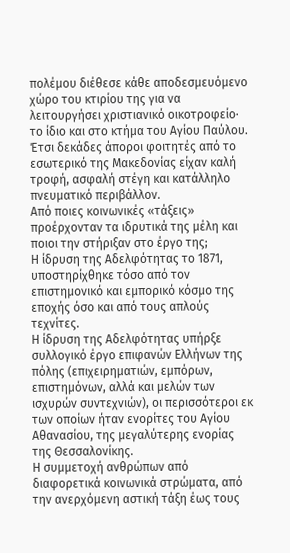πολέμου διέθεσε κάθε αποδεσμευόμενο χώρο του κτιρίου της για να λειτουργήσει χριστιανικό οικοτροφείο· το ίδιο και στο κτήμα του Αγίου Παύλου. Έτσι δεκάδες άποροι φοιτητές από το εσωτερικό της Μακεδονίας είχαν καλή τροφή, ασφαλή στέγη και κατάλληλο πνευματικό περιβάλλον.
Από ποιες κοινωνικές «τάξεις» προέρχονταν τα ιδρυτικά της μέλη και ποιοι την στήριξαν στο έργο της;
Η ίδρυση της Αδελφότητας το 1871, υποστηρίχθηκε τόσο από τον επιστημονικό και εμπορικό κόσμο της εποχής όσο και από τους απλούς τεχνίτες.
Η ίδρυση της Αδελφότητας υπήρξε συλλογικό έργο επιφανών Ελλήνων της πόλης (επιχειρηματιών, εμπόρων, επιστημόνων, αλλά και μελών των ισχυρών συντεχνιών), οι περισσότεροι εκ των οποίων ήταν ενορίτες του Αγίου Αθανασίου, της μεγαλύτερης ενορίας της Θεσσαλονίκης.
Η συμμετοχή ανθρώπων από διαφορετικά κοινωνικά στρώματα, από την ανερχόμενη αστική τάξη έως τους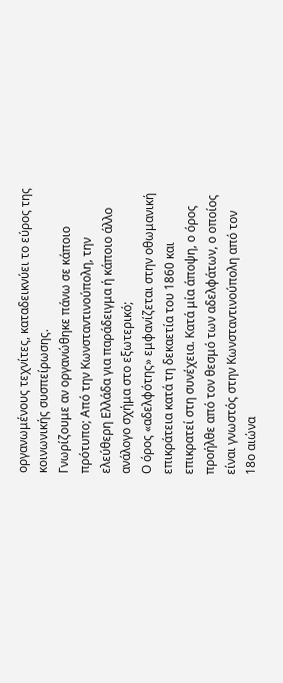οργανωμένους τεχνίτες, καταδεικνύει το εύρος της κοινωνικής συσπείρωσης.
Γνωρίζουμε αν οργανώθηκε πάνω σε κάποιο πρότυπο; Από την Κωνσταντινούπολη, την ελεύθερη Ελλάδα για παράδειγμα ή κάποιο άλλο ανάλογο σχήμα στο εξωτερικό;
Ο όρος «αδελφότης» εμφανίζεται στην οθωμανική επικράτεια κατά τη δεκαετία του 1860 και επικρατεί στη συνέχεια. Κατά μία άποψη, ο όρος προήλθε από τον θεσμό των αδελφάτων, ο οποίος είναι γνωστός στην Κωνσταντινούπολη από τον 18ο αιώνα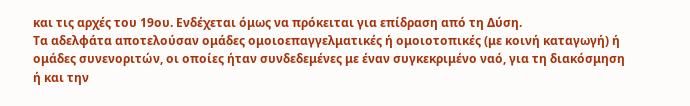και τις αρχές του 19ου. Ενδέχεται όμως να πρόκειται για επίδραση από τη Δύση.
Τα αδελφάτα αποτελούσαν ομάδες ομοιοεπαγγελματικές ή ομοιοτοπικές (με κοινή καταγωγή) ή ομάδες συνενοριτών, οι οποίες ήταν συνδεδεμένες με έναν συγκεκριμένο ναό, για τη διακόσμηση ή και την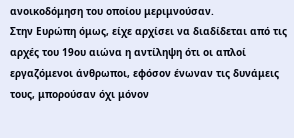ανοικοδόμηση του οποίου μεριμνούσαν.
Στην Ευρώπη όμως, είχε αρχίσει να διαδίδεται από τις αρχές του 19ου αιώνα η αντίληψη ότι οι απλοί εργαζόμενοι άνθρωποι, εφόσον ένωναν τις δυνάμεις τους, μπορούσαν όχι μόνον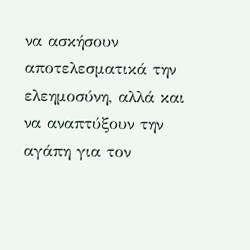να ασκήσουν αποτελεσματικά την ελεημοσύνη, αλλά και να αναπτύξουν την αγάπη για τον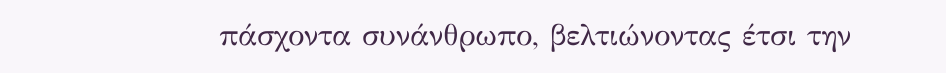πάσχοντα συνάνθρωπο, βελτιώνοντας έτσι την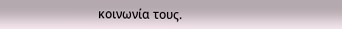κοινωνία τους.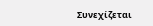Συνεχίζεται